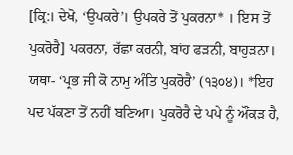[ਕ੍ਰਿ:। ਦੇਖੋ, ‘ਉਪਕਰੇ’। ਉਪਕਰੇ ਤੋਂ ਪੁਕਰਨਾ* । ਇਸ ਤੋਂ ਪੁਕਰੋਰੈ] ਪਕਰਨਾ, ਰੱਛਾ ਕਰਨੀ, ਬਾਂਹ ਫੜਨੀ, ਬਾਹੁੜਨਾ। ਯਥਾ- ‘ਪ੍ਰਭ ਜੀ ਕੋ ਨਾਮੁ ਅੰਤਿ ਪੁਕਰੋਰੈ’ (੧੩੦੪)। *ਇਹ ਪਦ ਪੱਕਣਾ ਤੋਂ ਨਹੀਂ ਬਣਿਆ। ਪੁਕਰੋਰੈ ਦੇ ਪਪੇ ਨੂੰ ਔਂਕੜ ਹੈ,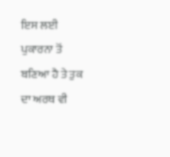ਇਸ ਲਈ ਪੁਕਾਰਨਾ ਤੋਂ ਬਣਿਆ ਹੈ ਤੇ ਤੁਕ ਦਾ ਅਰਥ ਵੀ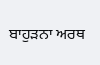ਬਾਹੁੜਨਾ ਅਰਥ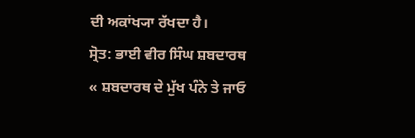ਦੀ ਅਕਾਂਖ੍ਯਾ ਰੱਖਦਾ ਹੈ।
ਸ੍ਰੋਤ: ਭਾਈ ਵੀਰ ਸਿੰਘ ਸ਼ਬਦਾਰਥ
« ਸ਼ਬਦਾਰਥ ਦੇ ਮੁੱਖ ਪੰਨੇ ਤੇ ਜਾਓ